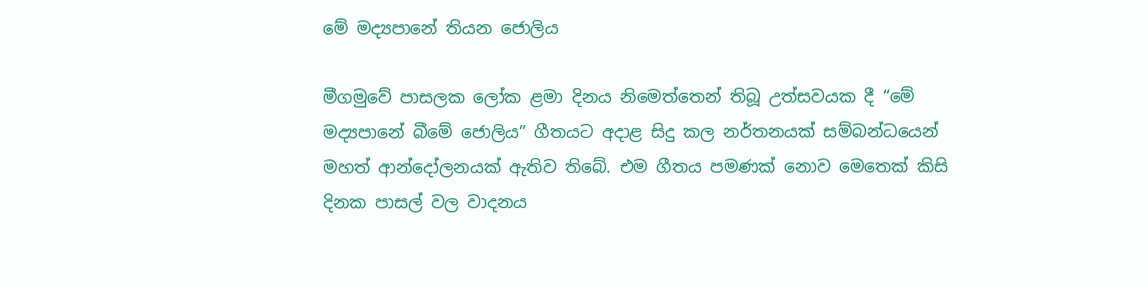මේ මද්‍යපානේ තියන ජොලිය

මීගමුවේ පාසලක ලෝක ළමා දිනය නිමෙත්තෙන් තිබූ උත්සවයක දී “මේ මද්‍යපානේ බීමේ ජොලිය” ගීතයට අදාළ සිදු කල නර්තනයක් සම්බන්ධයෙන් මහත් ආන්දෝලනයක් ඇතිව තිබේ. එම ගීතය පමණක් නොව මෙතෙක් කිසි දිනක පාසල් වල වාදනය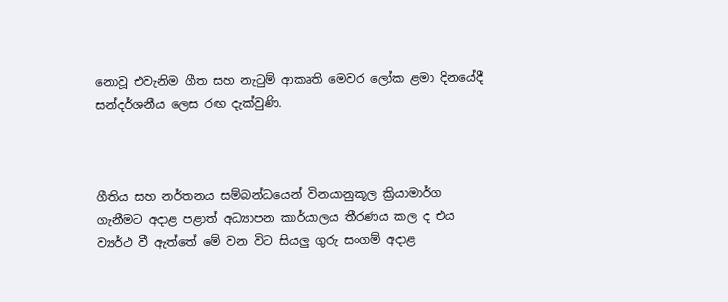නොවූ එවැනිම ගීත සහ නැටුම් ආකෘති මෙවර ලෝක ළමා දිනයේදී සන්දර්ශනීය ලෙස රඟ දැක්වුණි.



ගීතිය සහ නර්තනය සම්බන්ධයෙන් විනයානුකූල ක්‍රියාමාර්ග ගැනීමට අදාළ පළාත් අධ්‍යාපන කාර්යාලය තීරණය කල ද එය ව්‍යර්ථ වී ඇත්තේ මේ වන විට සියලු ගුරු සංගම් අදාළ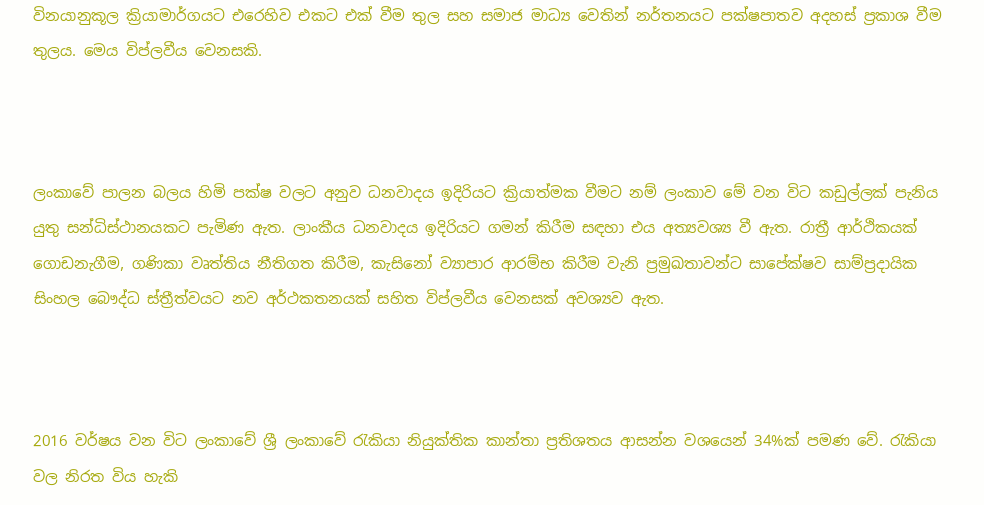විනයානුකූල ක්‍රියාමාර්ගයට එරෙහිව එකට එක් වීම තුල සහ සමාජ මාධ්‍ය වෙතින් නර්තනයට පක්ෂපාතව අදහස් ප්‍රකාශ වීම තුලය. මෙය විප්ලවීය වෙනසකි.



ලංකාවේ පාලන බලය හිමි පක්ෂ වලට අනුව ධනවාදය ඉදිරියට ක්‍රියාත්මක වීමට නම් ලංකාව මේ වන විට කඩුල්ලක් පැනිය යුතු සන්ධිස්ථානයකට පැමිණ ඇත. ලාංකීය ධනවාදය ඉදිරියට ගමන් කිරීම සඳහා එය අත්‍යවශ්‍ය වී ඇත. රාත්‍රී ආර්ථිකයක් ගොඩනැගීම, ගණිකා වෘත්තිය නීතිගත කිරීම, කැසිනෝ ව්‍යාපාර ආරම්භ කිරීම වැනි ප්‍රමුඛතාවන්ට සාපේක්ෂව සාම්ප්‍රදායික සිංහල බෞද්ධ ස්ත්‍රීත්වයට නව අර්ථකතනයක් සහිත විප්ලවීය වෙනසක් අවශ්‍යව ඇත.



2016 වර්ෂය වන විට ලංකාවේ ශ්‍රී ලංකාවේ රැකියා නියුක්තික කාන්තා ප්‍රතිශතය ආසන්න වශයෙන් 34%ක් පමණ වේ. රැකියා වල නිරත විය හැකි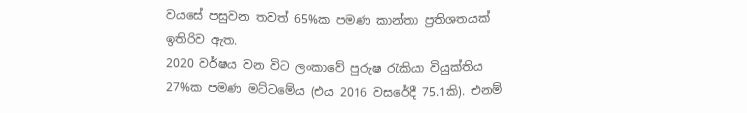වයසේ පසුවන තවත් 65%ක පමණ කාන්තා ප්‍රතිශතයක් ඉතිරිව ඇත.
2020 වර්ෂය වන විට ලංකාවේ පුරුෂ රැකියා වියුක්තිය 27%ක පමණ මට්ටමේය (එය 2016 වසරේදී 75.1කි). එනම්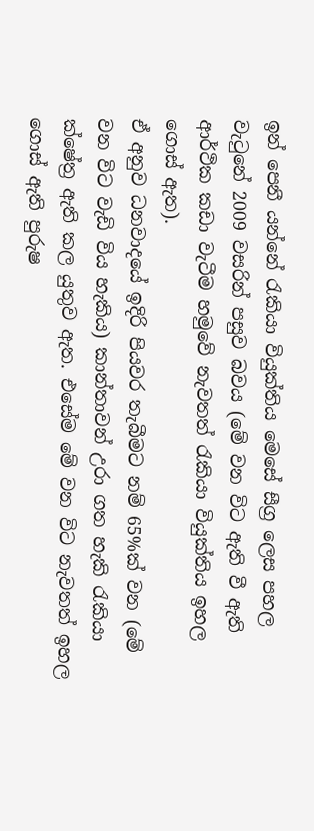ඉන් පෙනී යන්නේ රැකියා වියුක්තිය මෙසේ සීග්‍ර ලෙස පහල වැටුනේ 2009 වසරින් පසුව බවය (මේ වන විට ඇති වී ඇති ආර්ථික කඩා වැටීම හමුවේ නැවතත් රැකියා වියුක්තිය ඉහල ගොස් ඇත).
ඒ අනුව ධනවාදයේ ඉදිරි පියවර තැබීමට නම් 65%ක් වන (මේ වන විට වැඩි විය හැකිය) කාන්තාවන් උරා ගත හැකි රැකියා ක්ෂේත්‍ර ඇති කල යුතුව ඇත. එසේම මේ වන විට නැවතත් ඉහල ගොස් ඇති පුරුෂ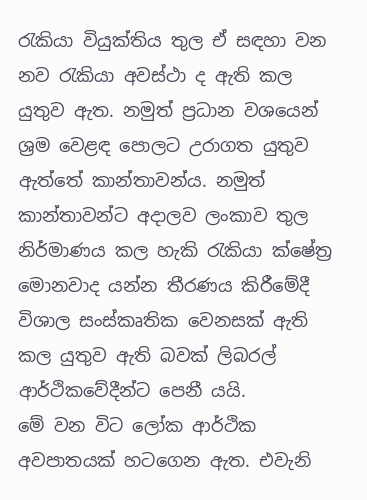රැකියා වියුක්තිය තුල ඒ සඳහා වන නව රැකියා අවස්ථා ද ඇති කල යුතුව ඇත. නමුත් ප්‍රධාන වශයෙන් ශ්‍රම වෙළඳ පොලට උරාගත යුතුව ඇත්තේ කාන්තාවන්ය. නමුත් කාන්තාවන්ට අදාලව ලංකාව තුල නිර්මාණය කල හැකි රැකියා ක්ෂේත්‍ර මොනවාද යන්න තීරණය කිරීමේදී විශාල සංස්කෘතික වෙනසක් ඇති කල යුතුව ඇති බවක් ලිබරල් ආර්ථිකවේදීන්ට පෙනී යයි.
මේ වන විට ලෝක ආර්ථික අවපාතයක් හටගෙන ඇත. එවැනි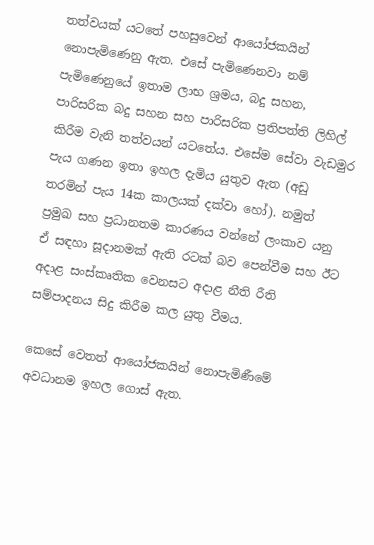තත්වයක් යටතේ පහසුවෙන් ආයෝජකයින් නොපැමිණෙනු ඇත. එසේ පැමිණෙනවා නම් පැමිණෙනුයේ ඉතාම ලාභ ශ්‍රමය, බදු සහන, පාරිසරික බදු සහන සහ පාරිසරික ප්‍රතිපත්ති ලිහිල් කිරීම වැනි තත්වයන් යටතේය. එසේම සේවා වැඩමුර පැය ගණන ඉතා ඉහල දැමිය යුතුව ඇත (අඩු තරමින් පැය 14ක කාලයක් දක්වා හෝ). නමුත් ප්‍රමුඛ සහ ප්‍රධානතම කාරණය වන්නේ ලංකාව යනු ඒ සඳහා සූදානමක් ඇති රටක් බව පෙන්වීම සහ ඊට අදාළ සංස්කෘතික වෙනසට අදාළ නීති රීති සම්පාදනය සිදු කිරීම කල යුතු වීමය.

කෙසේ වෙතත් ආයෝජකයින් නොපැමිණීමේ අවධානම ඉහල ගොස් ඇත.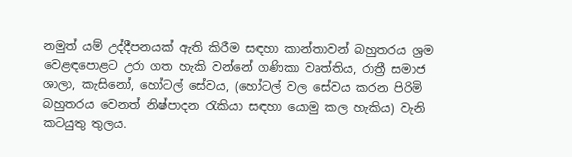නමුත් යම් උද්දීපනයක් ඇති කිරීම සඳහා කාන්තාවන් බහුතරය ශ්‍රම වෙළඳපොළට උරා ගත හැකි වන්නේ ගණිකා වෘත්තිය, රාත්‍රී සමාජ ශාලා, කැසිනෝ, හෝටල් සේවය, (හෝටල් වල සේවය කරන පිරිමි බහුතරය වෙනත් නිෂ්පාදන රැකියා සඳහා යොමු කල හැකිය) වැනි කටයුතු තුලය.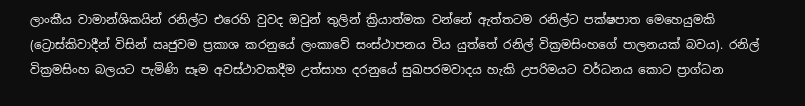ලාංකීය වාමාන්ශිකයින් රනිල්ට එරෙහි වුවද ඔවුන් තුලින් ක්‍රියාත්මක වන්නේ ඇත්තටම රනිල්ට පක්ෂපාත මෙහෙයුමකි (ට්‍රොස්කිවාදීන් විසින් ඍජුවම ප්‍රකාශ කරනුයේ ලංකාවේ සංස්ථාපනය විය යුත්තේ රනිල් වික්‍රමසිංහගේ පාලනයක් බවය). රනිල් වික්‍රමසිංහ බලයට පැමිණි සෑම අවස්ථාවකදීම උත්සාහ දරනුයේ සුඛපරමවාදය හැකි උපරිමයට වර්ධනය කොට ප්‍රාග්ධන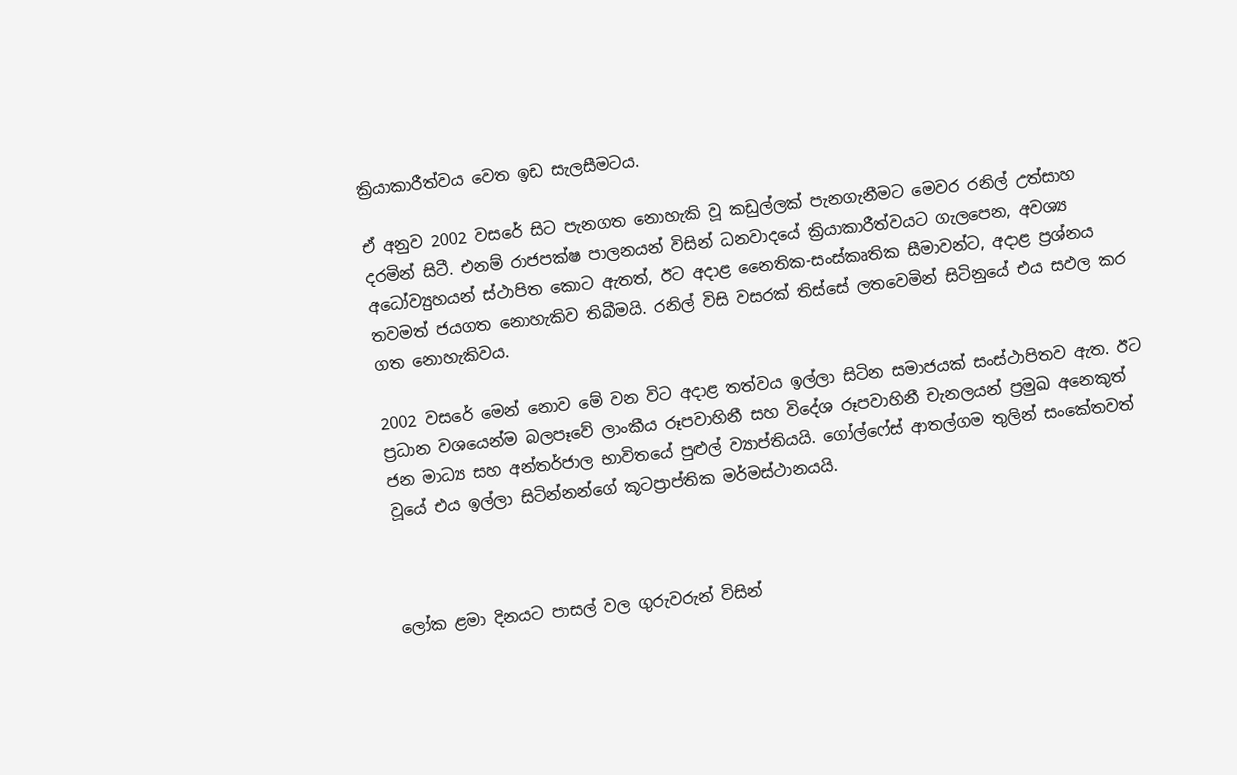ක්‍රියාකාරීත්වය වෙත ඉඩ සැලසීමටය.

ඒ අනුව 2002 වසරේ සිට පැනගත නොහැකි වූ කඩුල්ලක් පැනගැනීමට මෙවර රනිල් උත්සාහ දරමින් සිටී. එනම් රාජපක්ෂ පාලනයන් විසින් ධනවාදයේ ක්‍රියාකාරීත්වයට ගැලපෙන, අවශ්‍ය අධෝව්‍යුහයන් ස්ථාපිත කොට ඇතත්, ඊට අදාළ නෛතික-සංස්කෘතික සීමාවන්ට, අදාළ ප්‍රශ්නය තවමත් ජයගත නොහැකිව තිබීමයි. රනිල් විසි වසරක් තිස්සේ ලතවෙමින් සිටිනුයේ එය සඵල කර ගත නොහැකිවය.

2002 වසරේ මෙන් නොව මේ වන විට අදාළ තත්වය ඉල්ලා සිටින සමාජයක් සංස්ථාපිතව ඇත. ඊට ප්‍රධාන වශයෙන්ම බලපෑවේ ලාංකීය රූපවාහිනී සහ විදේශ රූපවාහිනී චැනලයන් ප්‍රමුඛ අනෙකුත් ජන මාධ්‍ය සහ අන්තර්ජාල භාවිතයේ පුළුල් ව්‍යාප්තියයි. ගෝල්ෆේස් ආතල්ගම තුලින් සංකේතවත් වූයේ එය ඉල්ලා සිටින්නන්ගේ කූටප්‍රාප්තික මර්මස්ථානයයි.



ලෝක ළමා දිනයට පාසල් වල ගුරුවරුන් විසින්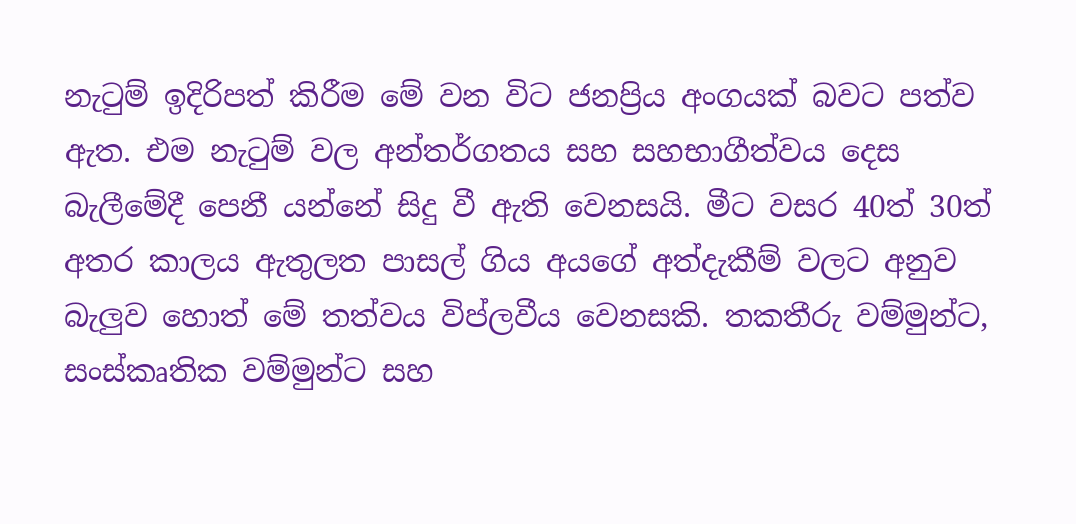නැටුම් ඉදිරිපත් කිරීම මේ වන විට ජනප්‍රිය අංගයක් බවට පත්ව ඇත. එම නැටුම් වල අන්තර්ගතය සහ සහභාගීත්වය දෙස බැලීමේදී පෙනී යන්නේ සිදු වී ඇති වෙනසයි. මීට වසර 40ත් 30ත් අතර කාලය ඇතුලත පාසල් ගිය අයගේ අත්දැකීම් වලට අනුව බැලුව හොත් මේ තත්වය විප්ලවීය වෙනසකි. තකතීරු වම්මුන්ට, සංස්කෘතික වම්මුන්ට සහ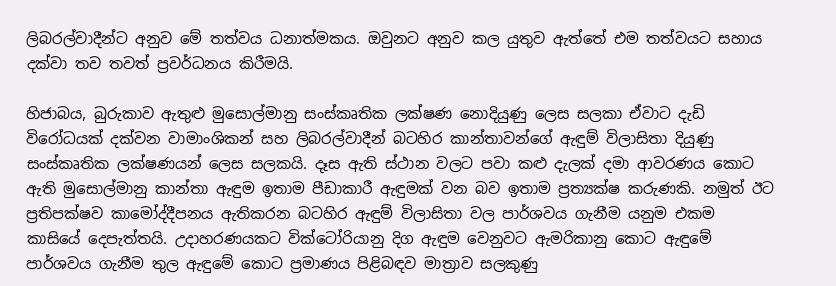ලිබරල්වාදීන්ට අනුව මේ තත්වය ධනාත්මකය. ඔවුනට අනුව කල යුතුව ඇත්තේ එම තත්වයට සහාය දක්වා තව තවත් ප්‍රවර්ධනය කිරීමයි.

හිජාබය, බුරුකාව ඇතුළු මුසොල්මානු සංස්කෘතික ලක්ෂණ නොදියුණු ලෙස සලකා ඒවාට දැඩි විරෝධයක් දක්වන වාමාංශිකන් සහ ලිබරල්වාදීන් බටහිර කාන්තාවන්ගේ ඇඳුම් විලාසිතා දියුණු සංස්කෘතික ලක්ෂණයන් ලෙස සලකයි. දෑස ඇති ස්ථාන වලට පවා කළු දැලක් දමා ආවරණය කොට ඇති මුසොල්මානු කාන්තා ඇඳුම ඉතාම පීඩාකාරී ඇඳුමක් වන බව ඉතාම ප්‍රත්‍යක්ෂ කරුණකි. නමුත් ඊට ප්‍රතිපක්ෂව කාමෝද්දීපනය ඇතිකරන බටහිර ඇඳුම් විලාසිතා වල පාර්ශවය ගැනීම යනුම එකම කාසියේ දෙපැත්තයි. උදාහරණයකට වික්ටෝරියානු දිග ඇඳුම වෙනුවට ඇමරිකානු කොට ඇඳුමේ පාර්ශවය ගැනීම තුල ඇඳුමේ කොට ප්‍රමාණය පිළිබඳව මාත්‍රාව සලකුණු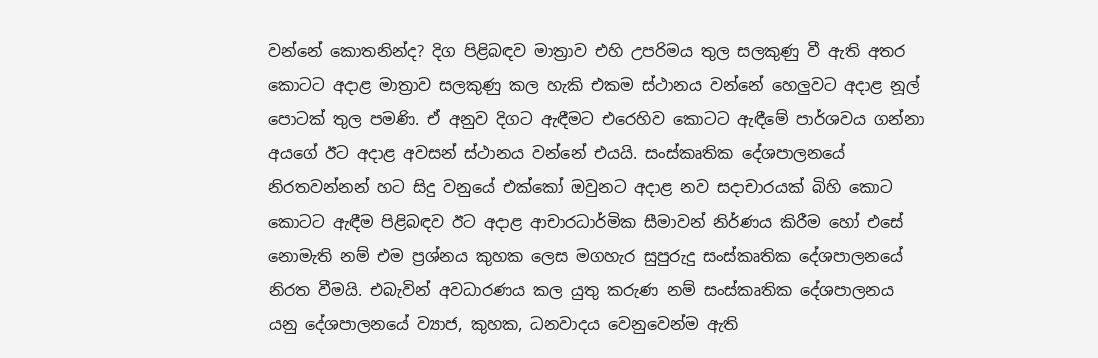වන්නේ කොතනින්ද? දිග පිළිබඳව මාත්‍රාව එහි උපරිමය තුල සලකුණු වී ඇති අතර කොටට අදාළ මාත්‍රාව සලකුණු කල හැකි එකම ස්ථානය වන්නේ හෙලුවට අදාළ නූල් පොටක් තුල පමණි. ඒ අනුව දිගට ඇඳීමට එරෙහිව කොටට ඇඳීමේ පාර්ශවය ගන්නා අයගේ ඊට අදාළ අවසන් ස්ථානය වන්නේ එයයි. සංස්කෘතික දේශපාලනයේ නිරතවන්නන් හට සිදු වනුයේ එක්කෝ ඔවුනට අදාළ නව සදාචාරයක් බිහි කොට කොටට ඇඳීම පිළිබඳව ඊට අදාළ ආචාරධාර්මික සීමාවන් නිර්ණය කිරීම හෝ එසේ නොමැති නම් එම ප්‍රශ්නය කුහක ලෙස මගහැර සුපුරුදු සංස්කෘතික දේශපාලනයේ නිරත වීමයි. එබැවින් අවධාරණය කල යුතු කරුණ නම් සංස්කෘතික දේශපාලනය යනු දේශපාලනයේ ව්‍යාජ, කුහක, ධනවාදය වෙනුවෙන්ම ඇති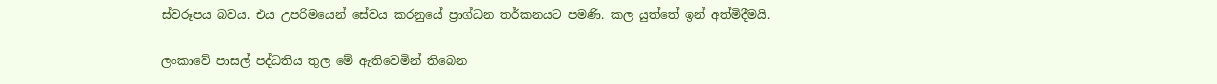ස්වරූපය බවය. එය උපරිමයෙන් සේවය කරනුයේ ප්‍රාග්ධන තර්කනයට පමණි. කල යුත්තේ ඉන් අත්මිදීමයි.

ලංකාවේ පාසල් පද්ධතිය තුල මේ ඇතිවෙමින් තිබෙන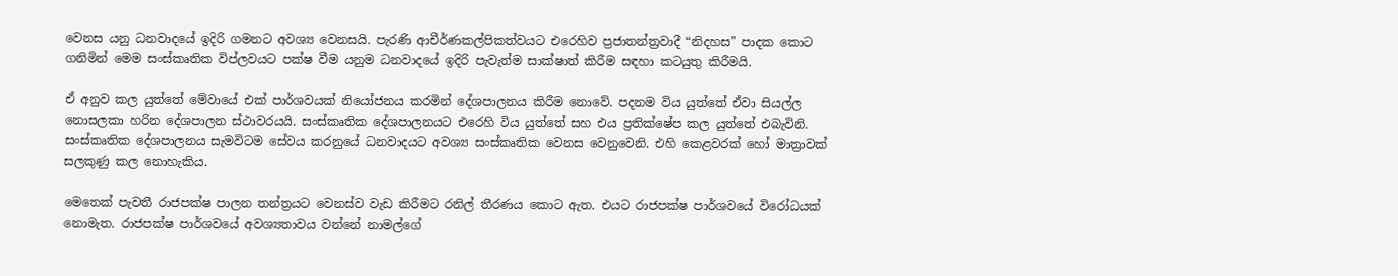වෙනස යනු ධනවාදයේ ඉදිරි ගමනට අවශ්‍ය වෙනසයි. පැරණි ආචීර්ණකල්පිකත්වයට එරෙහිව ප්‍රජාතන්ත්‍රවාදී “නිදහස” පාදක කොට ගනිමින් මෙම සංස්කෘතික විප්ලවයට පක්ෂ වීම යනුම ධනවාදයේ ඉදිරි පැවැත්ම සාක්ෂාත් කිරීම සඳහා කටයුතු කිරීමයි.

ඒ අනුව කල යුත්තේ මේවායේ එක් පාර්ශවයක් නියෝජනය කරමින් දේශපාලනය කිරීම නොවේ. පදනම විය යුත්තේ ඒවා සියල්ල නොසලකා හරින දේශපාලන ස්ථාවරයයි. සංස්කෘතික දේශපාලනයට එරෙහි විය යුත්තේ සහ එය ප්‍රතික්ෂේප කල යුත්තේ එබැවිනි. සංස්කෘතික දේශපාලනය සැමවිටම සේවය කරනුයේ ධනවාදයට අවශ්‍ය සංස්කෘතික වෙනස වෙනුවෙනි. එහි කෙළවරක් හෝ මාත්‍රාවක් සලකුණු කල නොහැකිය.

මෙතෙක් පැවතී රාජපක්ෂ පාලන තන්ත්‍රයට වෙනස්ව වැඩ කිරීමට රනිල් තීරණය කොට ඇත. එයට රාජපක්ෂ පාර්ශවයේ විරෝධයක් නොමැත. රාජපක්ෂ පාර්ශවයේ අවශ්‍යතාවය වන්නේ නාමල්ගේ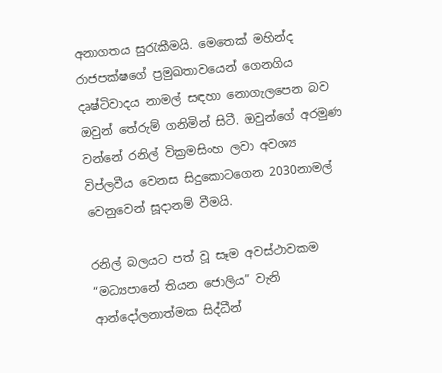අනාගතය සුරැකීමයි. මෙතෙක් මහින්ද රාජපක්ෂගේ ප්‍රමුඛතාවයෙන් ගෙනගිය දෘෂ්ටිවාදය නාමල් සඳහා නොගැලපෙන බව ඔවුන් තේරුම් ගනිමින් සිටී. ඔවුන්ගේ අරමුණ වන්නේ රනිල් වික්‍රමසිංහ ලවා අවශ්‍ය විප්ලවීය වෙනස සිදුකොටගෙන 2030නාමල් වෙනුවෙන් සූදානම් වීමයි.

රනිල් බලයට පත් වූ සෑම අවස්ථාවකම “මධ්‍යපානේ තියන ජොලිය” වැනි ආන්දෝලනාත්මක සිද්ධීන්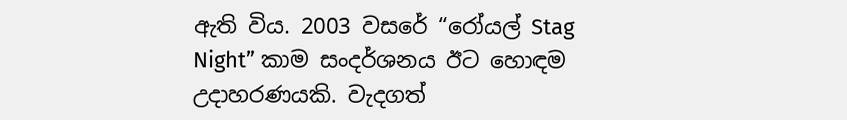ඇති විය. 2003 වසරේ “රෝයල් Stag Night” කාම සංදර්ශනය ඊට හොඳම උදාහරණයකි. වැදගත්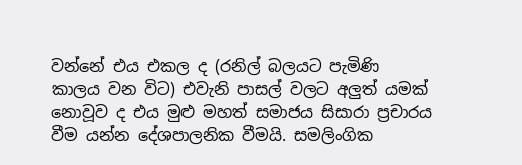වන්නේ එය එකල ද (රනිල් බලයට පැමිණි කාලය වන විට) එවැනි පාසල් වලට අලුත් යමක් නොවූව ද එය මුළු මහත් සමාජය සිසාරා ප්‍රචාරය වීම යන්න දේශපාලනික වීමයි. සමලිංගික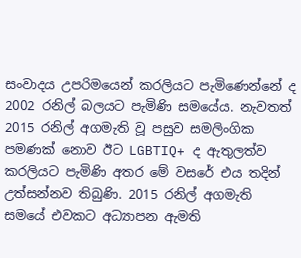සංවාදය උපරිමයෙන් කරලියට පැමිණෙන්නේ ද 2002 රනිල් බලයට පැමිණි සමයේය. නැවතත් 2015 රනිල් අගමැති වූ පසුව සමලිංගික පමණක් නොව ඊට LGBTIQ+ ද ඇතුලත්ව කරලියට පැමිණි අතර මේ වසරේ එය තදින් උත්සන්නව තිබුණි. 2015 රනිල් අගමැති සමයේ එවකට අධ්‍යාපන ඇමති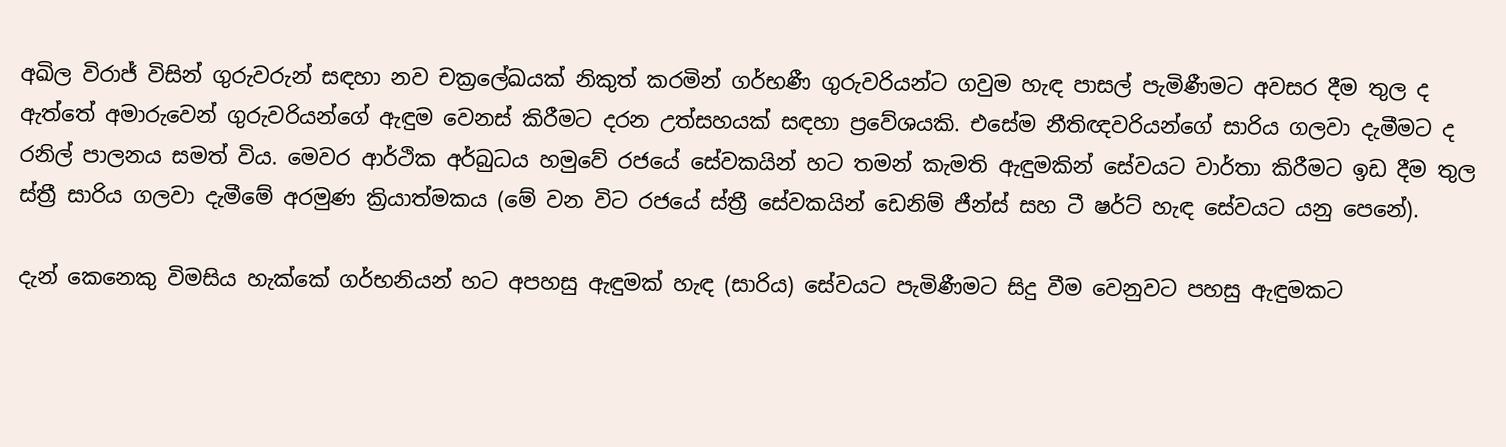අඛිල විරාජ් විසින් ගුරුවරුන් සඳහා නව චක්‍රලේඛයක් නිකුත් කරමින් ගර්භණී ගුරුවරියන්ට ගවුම හැඳ පාසල් පැමිණීමට අවසර දීම තුල ද ඇත්තේ අමාරුවෙන් ගුරුවරියන්ගේ ඇඳුම වෙනස් කිරීමට දරන උත්සහයක් සඳහා ප්‍රවේශයකි. එසේම නීතිඥවරියන්ගේ සාරිය ගලවා දැමීමට ද රනිල් පාලනය සමත් විය. මෙවර ආර්ථික අර්බුධය හමුවේ රජයේ සේවකයින් හට තමන් කැමති ඇඳුමකින් සේවයට වාර්තා කිරීමට ඉඩ දීම තුල ස්ත්‍රී සාරිය ගලවා දැමීමේ අරමුණ ක්‍රියාත්මකය (මේ වන විට රජයේ ස්ත්‍රී සේවකයින් ඩෙනිම් ජීන්ස් සහ ටී ෂර්ට් හැඳ සේවයට යනු පෙනේ).

දැන් කෙනෙකු විමසිය හැක්කේ ගර්භනියන් හට අපහසු ඇඳුමක් හැඳ (සාරිය) සේවයට පැමිණීමට සිදු වීම වෙනුවට පහසු ඇඳුමකට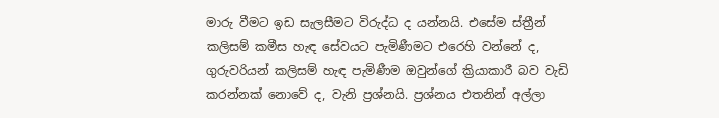මාරු වීමට ඉඩ සැලසීමට විරුද්ධ ද යන්නයි. එසේම ස්ත්‍රීන් කලිසම් කමීස හැඳ සේවයට පැමිණීමට එරෙහි වන්නේ ද, ගුරුවරියන් කලිසම් හැඳ පැමිණීම ඔවුන්ගේ ක්‍රියාකාරී බව වැඩි කරන්නක් නොවේ ද, වැනි ප්‍රශ්නයි. ප්‍රශ්නය එතනින් අල්ලා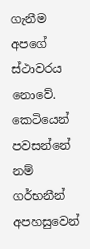ගැනීම අපගේ ස්ථාවරය නොවේ. කෙටියෙන් පවසන්නේ නම් ගර්භනීන් අපහසුවෙන්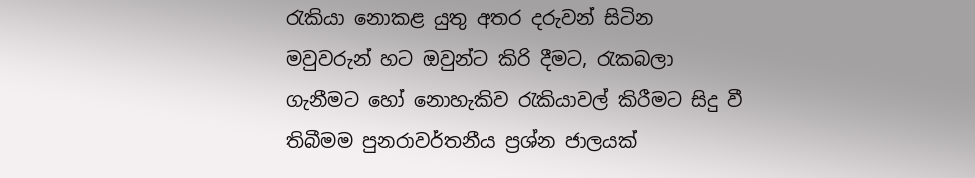රැකියා නොකළ යුතු අතර දරුවන් සිටින මවුවරුන් හට ඔවුන්ට කිරි දීමට, රැකබලා ගැනීමට හෝ නොහැකිව රැකියාවල් කිරීමට සිදු වී තිබීමම පුනරාවර්තනීය ප්‍රශ්න ජාලයක්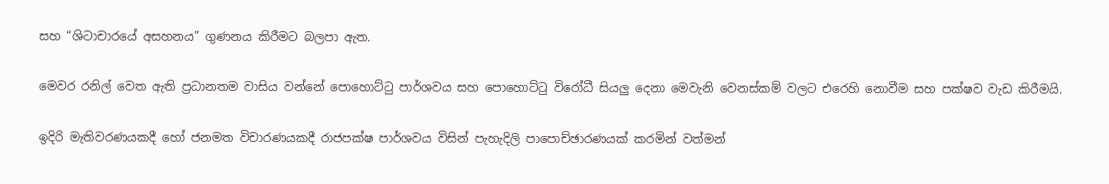සහ “ශිටාචාරයේ අසහනය” ගුණනය කිරීමට බලපා ඇත.

මෙවර රනිල් වෙත ඇති ප්‍රධානතම වාසිය වන්නේ පොහොට්ටු පාර්ශවය සහ පොහොට්ටු විරෝධී සියලු දෙනා මෙවැනි වෙනස්කම් වලට එරෙහි නොවීම සහ පක්ෂව වැඩ කිරීමයි.

ඉදිරි මැතිවරණයකදී හෝ ජනමත විචාරණයකදී රාජපක්ෂ පාර්ශවය විසින් පැහැදිලි පාපොච්ඡාරණයක් කරමින් වත්මන්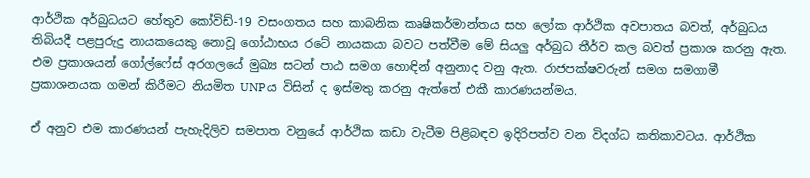ආර්ථික අර්බුධයට හේතුව කෝවිඩ්-19 වසංගතය සහ කාබනික කෘෂිකර්මාන්තය සහ ලෝක ආර්ථික අවපාතය බවත්, අර්බුධය තිබියදී පළපුරුදු නායකයෙකු නොවූ ගෝඨාභය රටේ නායකයා බවට පත්වීම මේ සියලු අර්බුධ තීර්ව කල බවත් ප්‍රකාශ කරනු ඇත. එම ප්‍රකාශයන් ගෝල්ෆේස් අරගලයේ මුඛ්‍ය සටන් පාඨ සමග හොඳින් අනුනාද වනු ඇත. රාජපක්ෂවරුන් සමග සමගාමී ප්‍රකාශනයක ගමන් කිරීමට නියමිත UNPය විසින් ද ඉස්මතු කරනු ඇත්තේ එකී කාරණයන්මය.

ඒ අනුව එම කාරණයන් පැහැදිලිව සමපාත වනුයේ ආර්ථික කඩා වැටීම පිළිබඳව ඉදිරිපත්ව වන විදග්ධ කතිකාවටය. ආර්ථික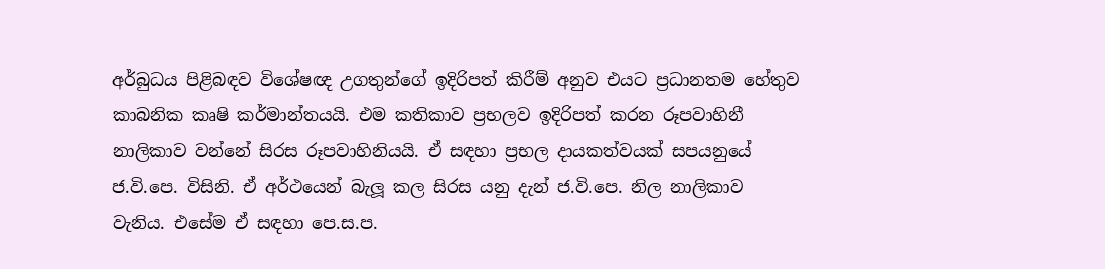අර්බුධය පිළිබඳව විශේෂඥ උගතුන්ගේ ඉදිරිපත් කිරීම් අනුව එයට ප්‍රධානතම හේතුව කාබනික කෘෂි කර්මාන්තයයි. එම කතිකාව ප්‍රභලව ඉදිරිපත් කරන රූපවාහිනී නාලිකාව වන්නේ සිරස රූපවාහිනියයි. ඒ සඳහා ප්‍රභල දායකත්වයක් සපයනුයේ ජ.වි.පෙ. විසිනි. ඒ අර්ථයෙන් බැලූ කල සිරස යනු දැන් ජ.වි.පෙ. නිල නාලිකාව වැනිය. එසේම ඒ සඳහා පෙ.ස.ප.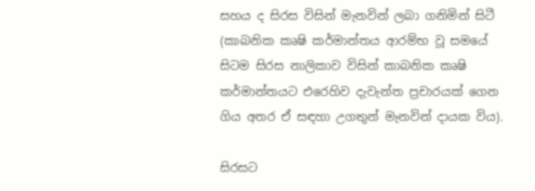සහය ද සිරස විසින් මැනවින් ලබා ගනිමින් සිටී (කාබනික කෘෂි කර්මාන්තය ආරම්භ වූ සමයේ සිටම සිරස නාලිකාව විසින් කාබනික කෘෂි කර්මාන්තයට එරෙහිව දැවැන්ත ප්‍රචාරයක් ගෙන ගිය අතර ඒ සඳහා උගතුන් මැනවින් දායක විය).

සිරසට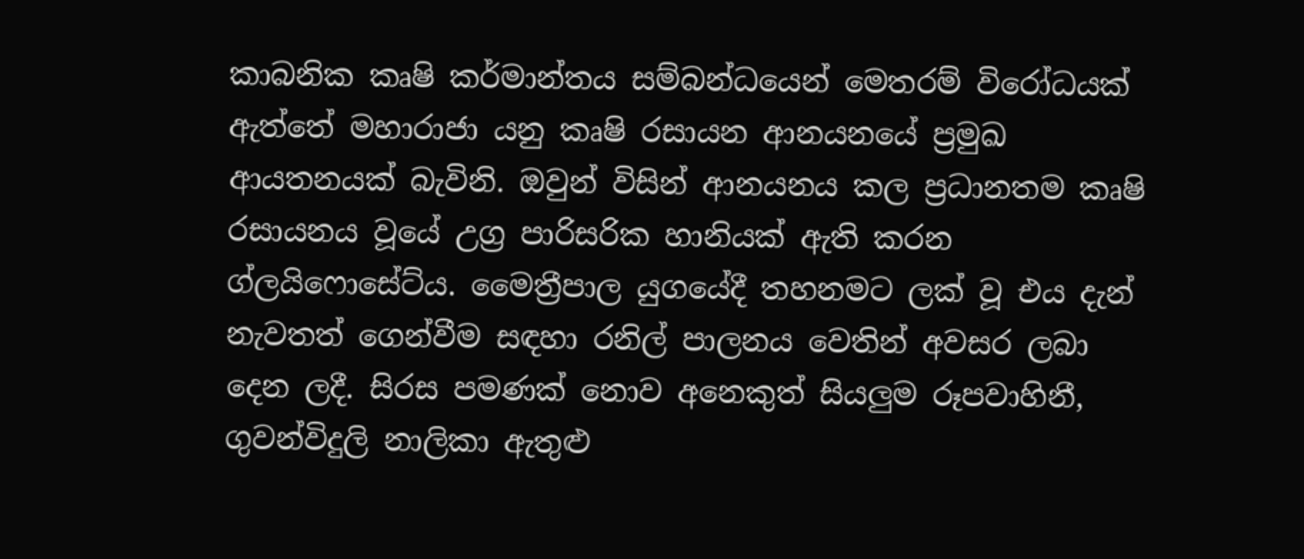කාබනික කෘෂි කර්මාන්තය සම්බන්ධයෙන් මෙතරම් විරෝධයක් ඇත්තේ මහාරාජා යනු කෘෂි රසායන ආනයනයේ ප්‍රමුඛ ආයතනයක් බැවිනි. ඔවුන් විසින් ආනයනය කල ප්‍රධානතම කෘෂි රසායනය වූයේ උග්‍ර පාරිසරික හානියක් ඇති කරන ග්ලයිෆොසේට්ය. මෛත්‍රීපාල යුගයේදී තහනමට ලක් වූ එය දැන් නැවතත් ගෙන්වීම සඳහා රනිල් පාලනය වෙතින් අවසර ලබා දෙන ලදී. සිරස පමණක් නොව අනෙකුත් සියලුම රූපවාහිනී, ගුවන්විදුලි නාලිකා ඇතුළු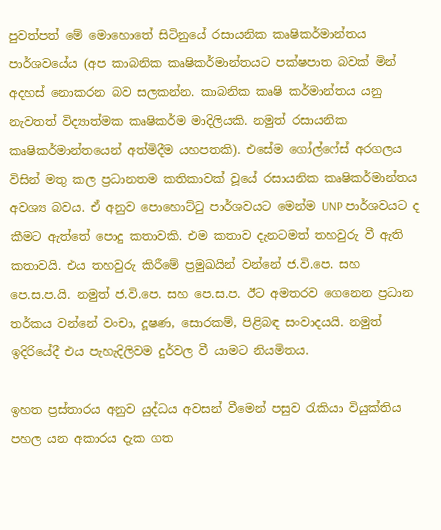පුවත්පත් මේ මොහොතේ සිටිනුයේ රසායනික කෘෂිකර්මාන්තය පාර්ශවයේය (අප කාබනික කෘෂිකර්මාන්තයට පක්ෂපාත බවක් මින් අදහස් නොකරන බව සලකන්න. කාබනික කෘෂි කර්මාන්තය යනු නැවතත් විද්‍යාත්මක කෘෂිකර්ම මාදිලියකි. නමුත් රසායනික කෘෂිකර්මාන්තයෙන් අත්මිදීම යහපතකි). එසේම ගෝල්ෆේස් අරගලය විසින් මතු කල ප්‍රධානතම කතිකාවක් වූයේ රසායනික කෘෂිකර්මාන්තය අවශ්‍ය බවය. ඒ අනුව පොහොට්ටු පාර්ශවයට මෙන්ම UNP පාර්ශවයට ද කීමට ඇත්තේ පොදු කතාවකි. එම කතාව දැනටමත් තහවුරු වී ඇති කතාවයි. එය තහවුරු කිරීමේ ප්‍රමුඛයින් වන්නේ ජ.වි.පෙ. සහ පෙ.ස.ප.යි. නමුත් ජ.වි.පෙ. සහ පෙ.ස.ප. ඊට අමතරව ගෙනෙන ප්‍රධාන තර්කය වන්නේ වංචා, දූෂණ, සොරකම්, පිළිබඳ සංවාදයයි. නමුත් ඉදිරියේදී එය පැහැදිලිවම දුර්වල වී යාමට නියමිතය.

ඉහත ප්‍රස්තාරය අනුව යුද්ධය අවසන් වීමෙන් පසුව රැකියා වියුක්තිය පහල යන අකාරය දැක ගත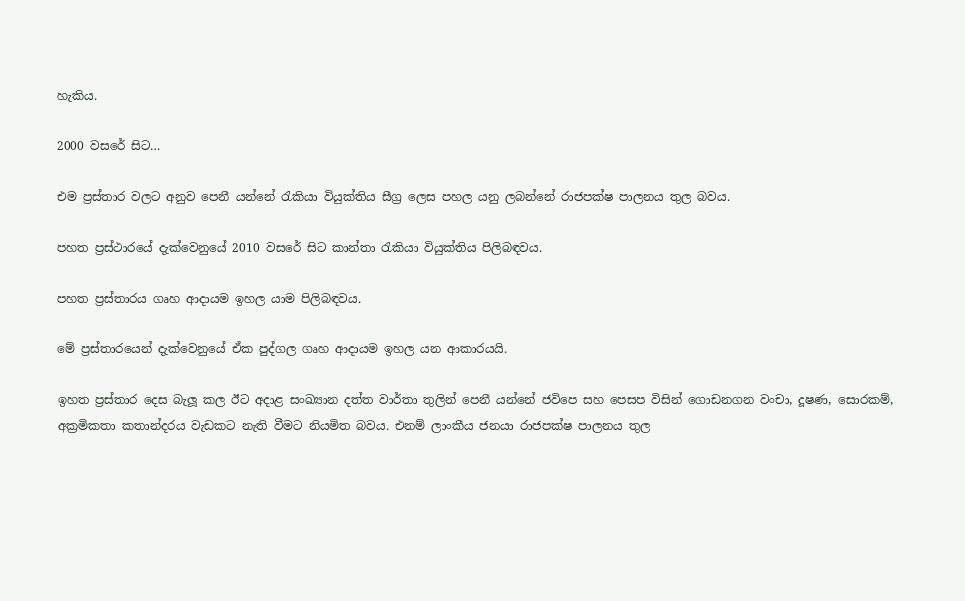හැකිය.

2000 වසරේ සිට…

එම ප්‍රස්තාර වලට අනුව පෙනී යන්නේ රැකියා වියුක්තිය සීග්‍ර ලෙස පහල යනු ලබන්නේ රාජපක්ෂ පාලනය තුල බවය.

පහත ප්‍රස්ථාරයේ දැක්වෙනුයේ 2010 වසරේ සිට කාන්තා රැකියා වියුක්තිය පිලිබඳවය.

පහත ප්‍රස්තාරය ගෘහ ආදායම ඉහල යාම පිලිබඳවය.

මේ ප්‍රස්තාරයෙන් දැක්වෙනුයේ ඒක පුද්ගල ගෘහ ආදායම ඉහල යන ආකාරයයි.

ඉහත ප්‍රස්තාර දෙස බැලූ කල ඊට අදාළ සංඛ්‍යාන දත්ත වාර්තා තුලින් පෙනී යන්නේ ජවිපෙ සහ පෙසප විසින් ගොඩනගන වංචා, දූෂණ, සොරකම්, අක්‍රමිකතා කතාන්දරය වැඩකට නැති වීමට නියමිත බවය. එනම් ලාංකීය ජනයා රාජපක්ෂ පාලනය තුල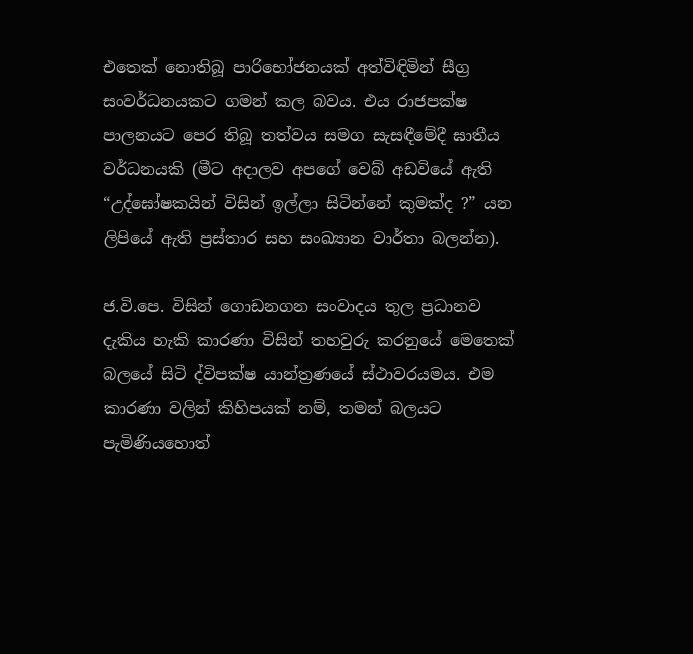එතෙක් නොතිබූ පාරිභෝජනයක් අත්විඳිමින් සීග්‍ර සංවර්ධනයකට ගමන් කල බවය. එය රාජපක්ෂ පාලනයට පෙර තිබූ තත්වය සමග සැසඳීමේදී ඝාතීය වර්ධනයකි (මීට අදාලව අපගේ වෙබ් අඩවියේ ඇති “උද්ඝෝෂකයින් විසින් ඉල්ලා සිටින්නේ කුමක්ද ?” යන ලිපියේ ඇති ප්‍රස්තාර සහ සංඛ්‍යාන වාර්තා බලන්න).

ජ.වි.පෙ. විසින් ගොඩනගන සංවාදය තුල ප්‍රධානව දැකිය හැකි කාරණා විසින් තහවුරු කරනුයේ මෙතෙක් බලයේ සිටි ද්විපක්ෂ යාන්ත්‍රණයේ ස්ථාවරයමය. එම කාරණා වලින් කිහිපයක් නම්, තමන් බලයට පැමිණියහොත්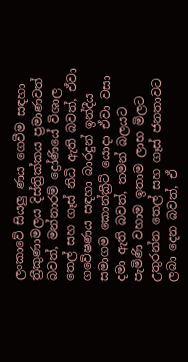ලංකාවේ සියලු ණය ගෙවීම සඳහා ත්‍රීකුණාමලය දිස්ත්‍රික්කය ප්‍රමාණවත් බවත්, මන්නාරම් ද්‍රෝණියේ විශාල තෙල් සහ ගෑස් නිධි ඇති බවත්, ඒවා ගවේෂණය සඳහා බාරදුන් ඉන්දීය සමාගම කොන්ක්‍රීට් යොදා ඒවා වසා දමා ඇති බවත්, තමන් බලයට පැමිණි වහාම ඉතාම ලාභ මිලට උතුරන්න තෙල් සහ ගෑස් ජනතාවට ලබා දෙන බවත්, ඒ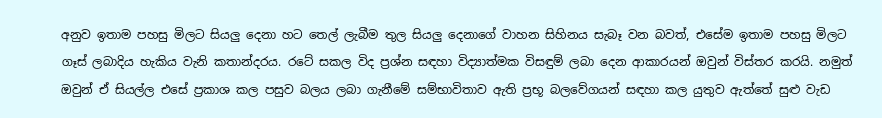අනුව ඉතාම පහසු මිලට සියලු දෙනා හට තෙල් ලැබීම තුල සියලු දෙනාගේ වාහන සිහිනය සැබෑ වන බවත්, එසේම ඉතාම පහසු මිලට ගෑස් ලබාදිය හැකිය වැනි කතාන්දරය. රටේ සකල විද ප්‍රශ්න සඳහා විද්‍යාත්මක විසඳුම් ලබා දෙන ආකාරයන් ඔවුන් විස්තර කරයි. නමුත් ඔවුන් ඒ සියල්ල එසේ ප්‍රකාශ කල පසුව බලය ලබා ගැනීමේ සම්භාවිතාව ඇති ප්‍රභූ බලවේගයන් සඳහා කල යුතුව ඇත්තේ සුළු වැඩ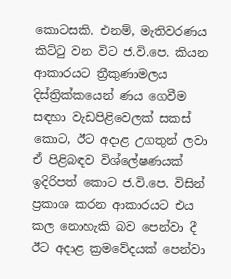කොටසකි. එනම්, මැතිවරණය කිට්ටු වන විට ජ.වි.පෙ. කියන ආකාරයට ත්‍රීකුණාමලය දිස්ත්‍රික්කයෙන් ණය ගෙවීම සඳහා වැඩපිළිවෙලක් සකස් කොට, ඊට අදාළ උගතුන් ලවා ඒ පිළිබඳව විශ්ලේෂණයක් ඉදිරිපත් කොට ජ.වි.පෙ. විසින් ප්‍රකාශ කරන ආකාරයට එය කල නොහැකි බව පෙන්වා දී ඊට අදාළ ක්‍රමවේදයක් පෙන්වා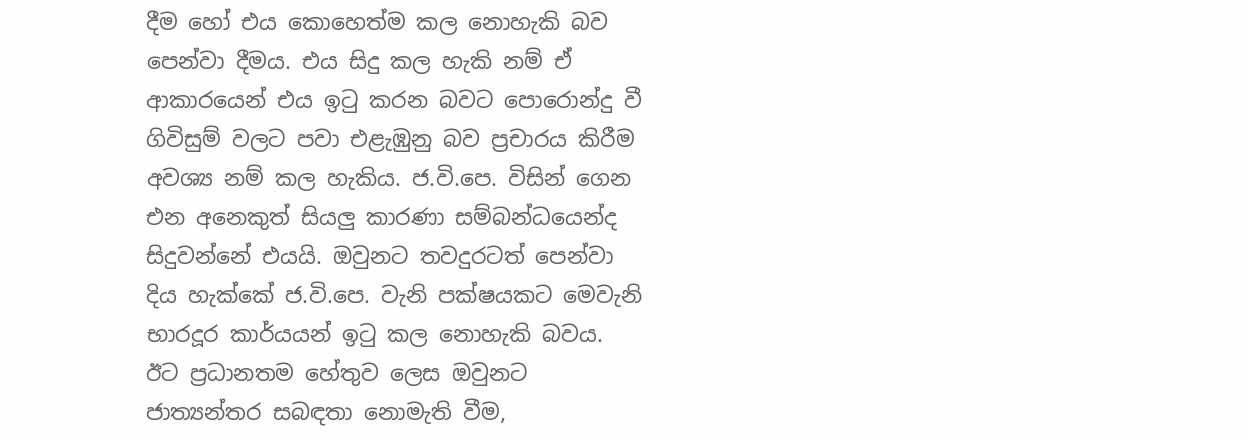දීම හෝ එය කොහෙත්ම කල නොහැකි බව පෙන්වා දීමය. එය සිදු කල හැකි නම් ඒ ආකාරයෙන් එය ඉටු කරන බවට පොරොන්දු වී ගිවිසුම් වලට පවා එළැඹුනු බව ප්‍රචාරය කිරීම අවශ්‍ය නම් කල හැකිය. ජ.වි.පෙ. විසින් ගෙන එන අනෙකුත් සියලු කාරණා සම්බන්ධයෙන්ද සිදුවන්නේ එයයි. ඔවුනට තවදුරටත් පෙන්වා දිය හැක්කේ ජ.වි.පෙ. වැනි පක්ෂයකට මෙවැනි භාරදූර කාර්යයන් ඉටු කල නොහැකි බවය. ඊට ප්‍රධානතම හේතුව ලෙස ඔවුනට ජාත්‍යන්තර සබඳතා නොමැති වීම,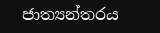ජාත්‍යන්තරය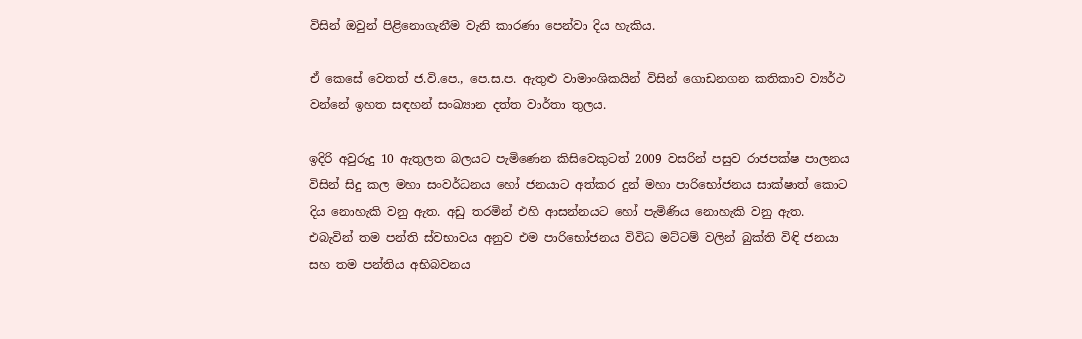විසින් ඔවුන් පිළිනොගැනීම වැනි කාරණා පෙන්වා දිය හැකිය.

ඒ කෙසේ වෙතත් ජ.වි.පෙ., පෙ.ස.ප. ඇතුළු වාමාංශිකයින් විසින් ගොඩනගන කතිකාව ව්‍යර්ථ වන්නේ ඉහත සඳහන් සංඛ්‍යාන දත්ත වාර්තා තුලය.

ඉදිරි අවුරුදු 10 ඇතුලත බලයට පැමිණෙන කිසිවෙකුටත් 2009 වසරින් පසුව රාජපක්ෂ පාලනය විසින් සිදු කල මහා සංවර්ධනය හෝ ජනයාට අත්කර දුන් මහා පාරිභෝජනය සාක්ෂාත් කොට දිය නොහැකි වනු ඇත. අඩු තරමින් එහි ආසන්නයට හෝ පැමිණිය නොහැකි වනු ඇත. එබැවින් තම පන්ති ස්වභාවය අනුව එම පාරිභෝජනය විවිධ මට්ටම් වලින් බුක්ති විඳි ජනයා සහ තම පන්තිය අභිබවනය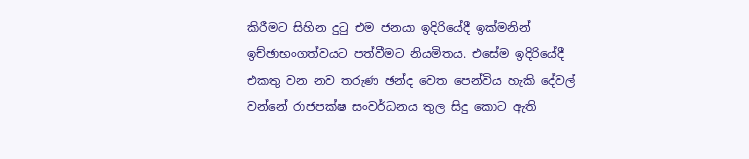කිරීමට සිහින දුටු එම ජනයා ඉදිරියේදී ඉක්මනින් ඉච්ඡාභංගත්වයට පත්වීමට නියමිතය. එසේම ඉදිරියේදී එකතු වන නව තරුණ ඡන්ද වෙත පෙන්විය හැකි දේවල් වන්නේ රාජපක්ෂ සංවර්ධනය තුල සිදු කොට ඇති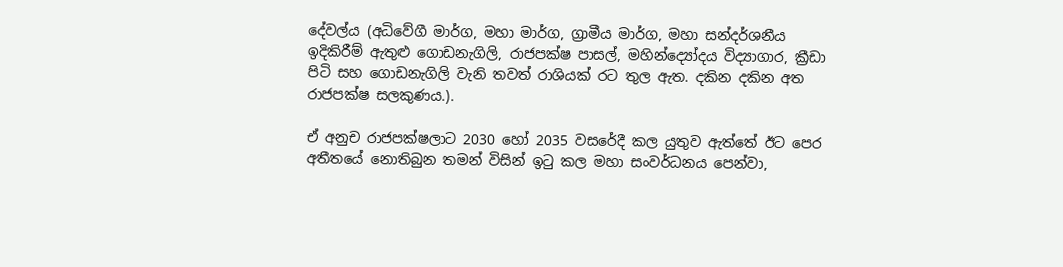දේවල්ය (අධිවේගී මාර්ග, මහා මාර්ග, ග්‍රාමීය මාර්ග, මහා සන්දර්ශනීය ඉදිකිරීම් ඇතුළු ගොඩනැගිලි, රාජපක්ෂ පාසල්, මහින්ද්‍යෝදය විද්‍යාගාර, ක්‍රීඩා පිටි සහ ගොඩනැගිලි වැනි තවත් රාශියක් රට තුල ඇත. දකින දකින අත රාජපක්ෂ සලකුණය.).

ඒ අනුච රාජපක්ෂලාට 2030 හෝ 2035 වසරේදී කල යුතුව ඇත්තේ ඊට පෙර අතීතයේ නොතිබුන තමන් විසින් ඉටු කල මහා සංවර්ධනය පෙන්වා,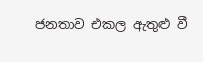ජනතාව එකල ඇතුළු වී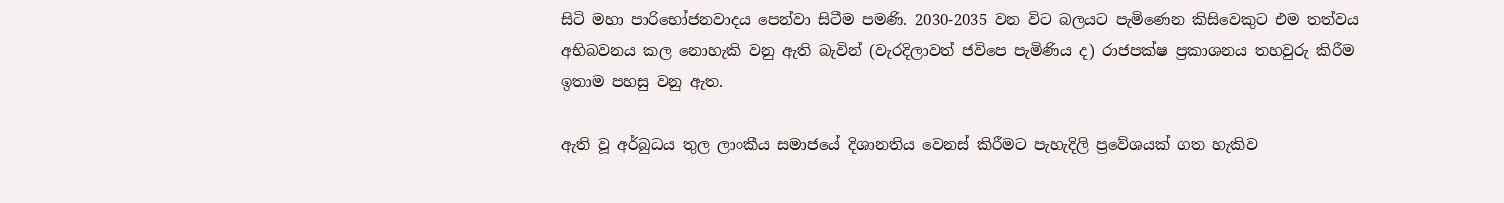සිටි මහා පාරිභෝජනවාදය පෙන්වා සිටීම පමණි. 2030-2035 වන විට බලයට පැමිණෙන කිසිවෙකුට එම තත්වය අභිබවනය කල නොහැකි වනු ඇති බැවින් (වැරදිලාවත් ජවිපෙ පැමිණිය ද) රාජපක්ෂ ප්‍රකාශනය තහවුරු කිරීම ඉතාම පහසු වනු ඇත.

ඇති වූ අර්බුධය තුල ලාංකීය සමාජයේ දිශානතිය වෙනස් කිරීමට පැහැදිලි ප්‍රවේශයක් ගත හැකිව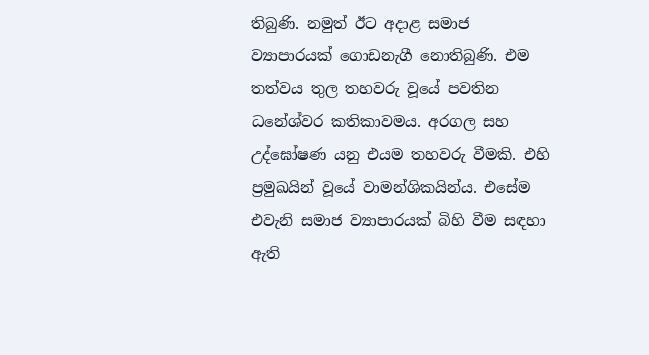තිබුණි. නමුත් ඊට අදාළ සමාජ ව්‍යාපාරයක් ගොඩනැගී නොතිබුණි. එම තත්වය තුල තහවරු වූයේ පවතින ධනේශ්වර කතිකාවමය. අරගල සහ උද්ඝෝෂණ යනු එයම තහවරු වීමකි. එහි ප්‍රමුඛයින් වූයේ වාමන්ශිකයින්ය. එසේම එවැනි සමාජ ව්‍යාපාරයක් බිහි වීම සඳහා ඇති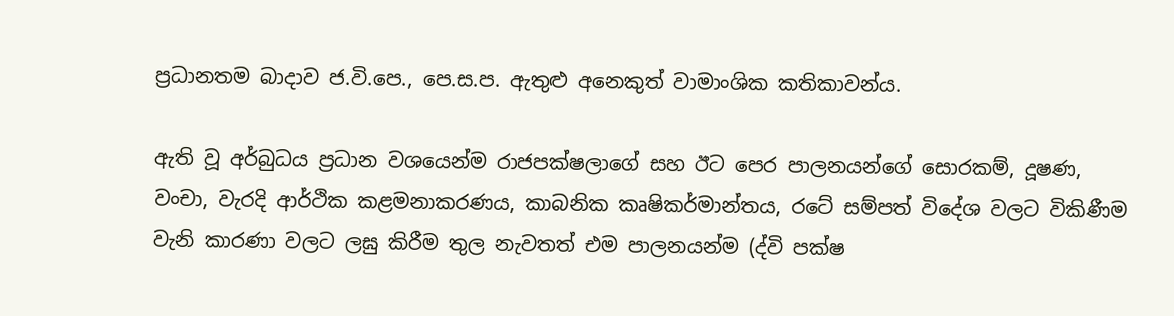ප්‍රධානතම බාදාව ජ.වි.පෙ., පෙ.ස.ප. ඇතුළු අනෙකුත් වාමාංශික කතිකාවන්ය.

ඇති වූ අර්බුධය ප්‍රධාන වශයෙන්ම රාජපක්ෂලාගේ සහ ඊට පෙර පාලනයන්ගේ සොරකම්, දූෂණ, වංචා, වැරදි ආර්ථික කළමනාකරණය, කාබනික කෘෂිකර්මාන්තය, රටේ සම්පත් විදේශ වලට විකිණීම වැනි කාරණා වලට ලඝු කිරීම තුල නැවතත් එම පාලනයන්ම (ද්වි පක්ෂ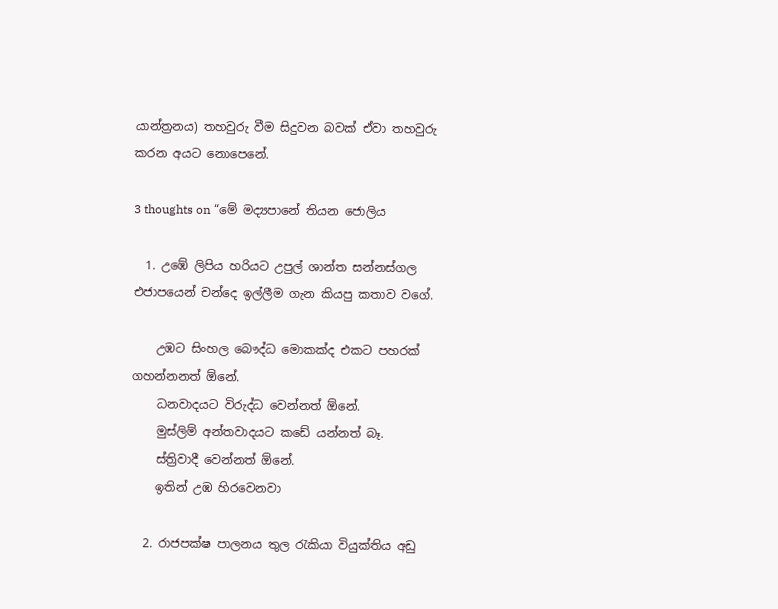යාන්ත්‍රනය) තහවුරු වීම සිදුවන බවක් ඒවා තහවුරු කරන අයට නොපෙනේ.

3 thoughts on “මේ මද්‍යපානේ තියන ජොලිය

  1. උඹේ ලිපිය හරියට උපුල් ශාන්ත සන්නස්ගල එජාපයෙන් චන්දෙ ඉල්ලීම ගැන කියපු කතාව වගේ.

    උඹට සිංහල බෞද්ධ මොකක්ද එකට පහරක් ගහන්නනත් ඕනේ.
    ධනවාදයට විරුද්ධ වෙන්නත් ඕනේ.
    මුස්ලිම් අන්තවාදයට කඩේ යන්නත් බෑ.
    ස්ත්‍රිවාදී වෙන්නත් ඕනේ.
    ඉතින් උඹ හිරවෙනවා

  2. රාජපක්ෂ පාලනය තුල රැකියා වියුක්තිය අඩු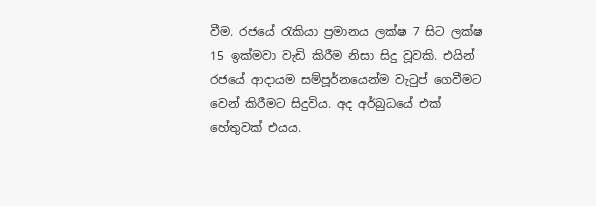වීම. රජයේ රැකියා ප්‍රමානය ලක්ෂ 7 සිට ලක්ෂ 15 ඉක්මවා වැඩි කිරීම නිසා සිදු වූවකි. එයින් රජයේ ආදායම සම්පූර්නයෙන්ම වැටුප් ගෙවීමට වෙන් කිරීමට සිදුවිය. අද අර්බුධයේ එක් හේතුවක් එයය.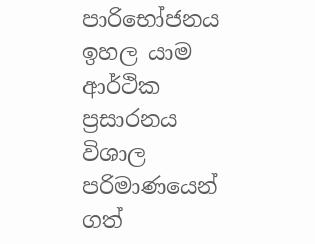පාරිභෝජනය ඉහල යාම ආර්ථික ප්‍රසාරනය විශාල පරිමාණයෙන් ගත්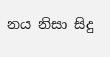නය නිසා සිදු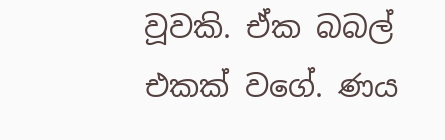වූවකි. ඒක බබල් එකක් වගේ. ණය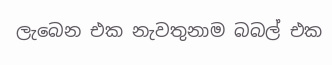ලැබෙන එක නැවතුනාම බබල් එක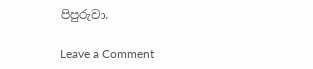පිපුරුවා.

Leave a Comment